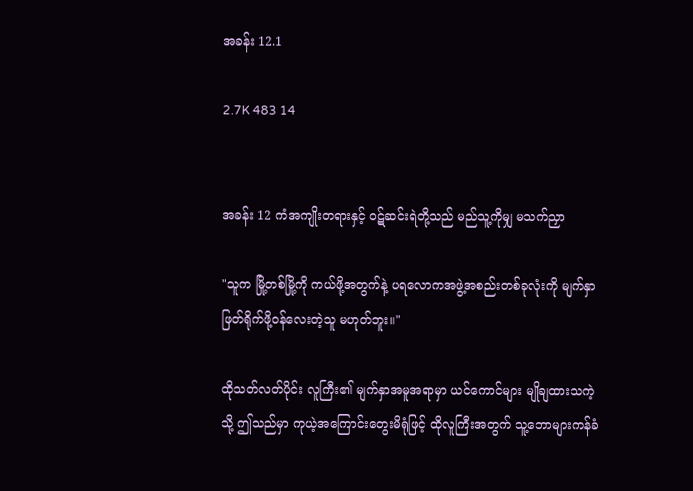အခန်း 12.1

2.7K 483 14


အခန်း 12 ကံအကျိုးတရားနှင့် ဝဋ်ဆင်းရဲတို့သည် မည်သူ့ကိုမျှ မသက်ညှာ

"သူက မြို့တစ်မြို့ကို ကယ်ဖို့အတွက်နဲ့ ပရလောကအဖွဲ့အစည်းတစ်ခုလုံးကို မျက်နှာဖြတ်ရိုက်ဖို့ဝန်လေးတဲ့သူ မဟုတ်ဘူး။"

ထိုသတ်လတ်ပိုင်း လူကြီး၏ မျက်နှာအမူအရာမှာ ယင်ကောင်များ မျိုချထားသကဲ့သို့ ဤသည်မှာ ကုယဲ့အကြောင်းတွေးမိရုံဖြင့် ထိုလူကြီးအတွက် သူ့ဘောများကန်ခံ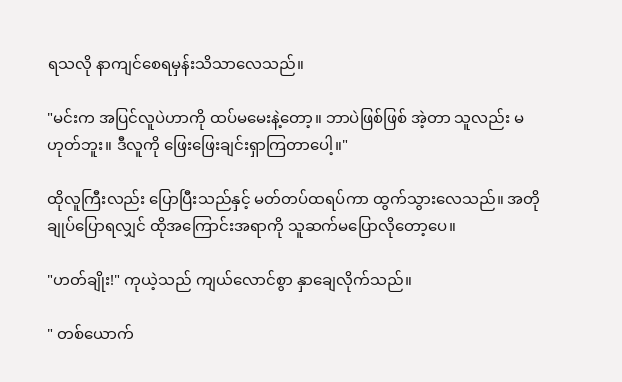ရသလို နာကျင်စေရမှန်းသိသာလေသည်။

"မင်းက အပြင်လူပဲဟာကို ထပ်မမေးနဲ့တော့။ ဘာပဲဖြစ်ဖြစ် အဲ့တာ သူလည်း မဟုတ်ဘူး။ ဒီလူကို ဖြေးဖြေးချင်းရှာကြတာပေါ့။"

ထိုလူကြီးလည်း ပြောပြီးသည်နှင့် မတ်တပ်ထရပ်ကာ ထွက်သွားလေသည်။ အတိုချုပ်ပြောရလျှင် ထိုအကြောင်းအရာကို သူဆက်မပြောလိုတော့ပေ။

"ဟတ်ချိုး!" ကုယဲ့သည် ကျယ်လောင်စွာ နှာချေလိုက်သည်။

" တစ်ယောက်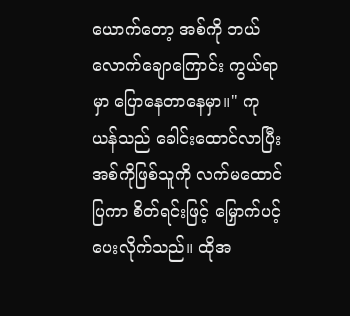ယောက်တော့ အစ်ကို ဘယ်လောက်ချောကြောင်း ကွယ်ရာမှာ ပြောနေတာနေမှာ။" ကုယန်သည် ခေါင်းထောင်လာပြီး အစ်ကိုဖြစ်သူကို လက်မထောင်ပြကာ စိတ်ရင်းဖြင့် မြှောက်ပင့်ပေးလိုက်သည်။ ထိုအ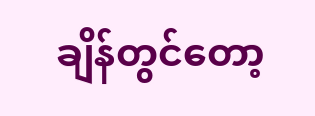ချိန်တွင်တော့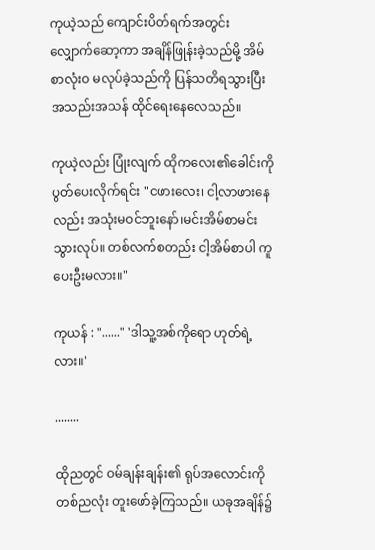ကုယဲ့သည် ကျောင်းပိတ်ရက်အတွင်း လျှောက်ဆော့ကာ အချိန်ဖြုန်းခဲ့သည်မို့ အိမ်စာလုံးဝ မလုပ်ခဲ့သည်ကို ပြန်သတိရသွားပြီး အသည်းအသန် ထိုင်ရေးနေလေသည်။

ကုယဲ့လည်း ပြုံးလျက် ထိုကလေး၏ခေါင်းကို ပွတ်ပေးလိုက်ရင်း "ငဖားလေး၊ ငါ့လာဖား‌နေလည်း အသုံးမဝင်ဘူးနော်၊မင်းအိမ်စာမင်းသွားလုပ်။ တစ်လက်စတည်း ငါ့အိမ်စာပါ ကူပေးဦးမလား။"

ကုယန် : "......" 'ဒါသူ့အစ်ကိုရော ဟုတ်ရဲ့လား။'

........

ထိုညတွင် ဝမ်ချန်းချန်း၏ ရုပ်အလောင်းကို တစ်ညလုံး တူးဖော်ခဲ့ကြသည်။ ယခုအချိန်၌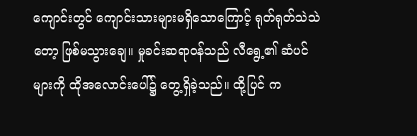ကျောင်းတွင် ကျောင်းသားများမရှိသောကြောင့် ရုတ်ရုတ်သဲသဲတော့ ဖြစ်မသွားချေ။ မှုခင်းဆရာဝန်သည် လီရွေ့၏ ဆံပင်များကို ထိုအလောင်းပေါ်၌ တွေ့ရှိခဲ့သည်။ ထို့ပြင် က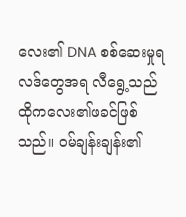လေး၏ DNA စစ်ဆေးမှုရလဒ်တွေအရ လီရွေ့သည် ထိုကလေး၏ဖခင်ဖြစ်သည်။ ဝမ်ချန်းချန်း၏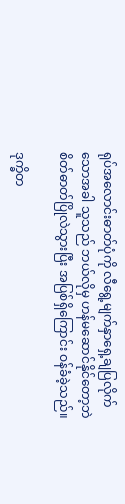ရုပ်အလောင်းဓာတ်ပုံကို လီရွေ့မျက်နှာရှေ့ချပြလိုက်သောအခါ သူသည် ဘယ်လိုမှ ဟန်မဆောင်နိုင်တော့ဘဲ စိတ်ဓာတ်ပြိုလဲသွားပြီး အပြစ်ရှိကြောင်း ဝန်ခံခဲ့သည်။

ဒုက္ခိတ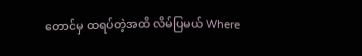တောင်မှ ထရပ်တဲ့အထိ လိမ်ပြမယ် Where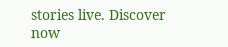stories live. Discover now